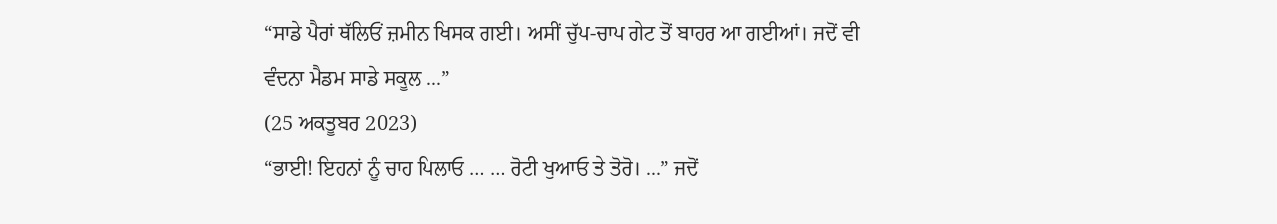“ਸਾਡੇ ਪੈਰਾਂ ਥੱਲਿਓਂ ਜ਼ਮੀਨ ਖਿਸਕ ਗਈ। ਅਸੀਂ ਚੁੱਪ-ਚਾਪ ਗੇਟ ਤੋਂ ਬਾਹਰ ਆ ਗਈਆਂ। ਜਦੋਂ ਵੀ ਵੰਦਨਾ ਮੈਡਮ ਸਾਡੇ ਸਕੂਲ ...”
(25 ਅਕਤੂਬਰ 2023)
“ਭਾਈ! ਇਹਨਾਂ ਨੂੰ ਚਾਹ ਪਿਲਾਓ … … ਰੋਟੀ ਖੁਆਓ ਤੇ ਤੋਰੋ। ...” ਜਦੋਂ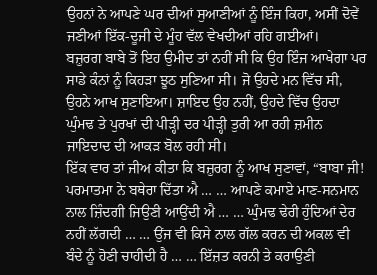ਉਹਨਾਂ ਨੇ ਆਪਣੇ ਘਰ ਦੀਆਂ ਸੁਆਣੀਆਂ ਨੂੰ ਇੰਜ ਕਿਹਾ, ਅਸੀਂ ਦੋਵੇਂ ਜਣੀਆਂ ਇੱਕ-ਦੂਜੀ ਦੇ ਮੂੰਹ ਵੱਲ ਵੇਖਦੀਆਂ ਰਹਿ ਗਈਆਂ।
ਬਜ਼ੁਰਗ ਬਾਬੇ ਤੋਂ ਇਹ ਉਮੀਦ ਤਾਂ ਨਹੀਂ ਸੀ ਕਿ ਉਹ ਇੰਜ ਆਖੇਗਾ ਪਰ ਸਾਡੇ ਕੰਨਾਂ ਨੂੰ ਕਿਹੜਾ ਝੂਠ ਸੁਣਿਆ ਸੀ। ਜੋ ਉਹਦੇ ਮਨ ਵਿੱਚ ਸੀ, ਉਹਨੇ ਆਖ ਸੁਣਾਇਆ। ਸ਼ਾਇਦ ਉਹ ਨਹੀਂ, ਉਹਦੇ ਵਿੱਚ ਉਹਦਾ ਘੁੰਮਢ ਤੇ ਪੁਰਖਾਂ ਦੀ ਪੀੜ੍ਹੀ ਦਰ ਪੀੜ੍ਹੀ ਤੁਰੀ ਆ ਰਹੀ ਜ਼ਮੀਨ ਜਾਇਦਾਦ ਦੀ ਆਕੜ ਬੋਲ ਰਹੀ ਸੀ।
ਇੱਕ ਵਾਰ ਤਾਂ ਜੀਅ ਕੀਤਾ ਕਿ ਬਜ਼ੁਰਗ ਨੂੰ ਆਖ ਸੁਣਾਵਾਂ, “ਬਾਬਾ ਜੀ! ਪਰਮਾਤਮਾ ਨੇ ਬਥੇਰਾ ਦਿੱਤਾ ਐ … … ਆਪਣੇ ਕਮਾਏ ਮਾਣ-ਸਨਮਾਨ ਨਾਲ ਜ਼ਿੰਦਗੀ ਜਿਉਣੀ ਆਉਂਦੀ ਐ … … ਘੁੰਮਢ ਢੇਰੀ ਹੁੰਦਿਆਂ ਦੇਰ ਨਹੀਂ ਲੱਗਦੀ … … ਉਂਜ ਵੀ ਕਿਸੇ ਨਾਲ ਗੱਲ ਕਰਨ ਦੀ ਅਕਲ ਵੀ ਬੰਦੇ ਨੂੰ ਹੋਣੀ ਚਾਹੀਦੀ ਹੈ … … ਇੱਜ਼ਤ ਕਰਨੀ ਤੇ ਕਰਾਉਣੀ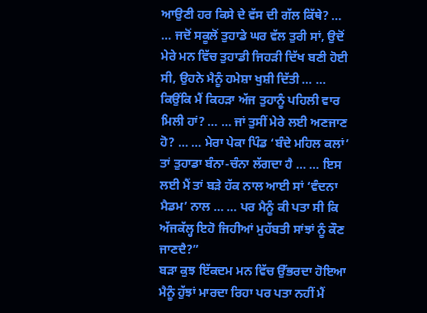ਆਉਣੀ ਹਰ ਕਿਸੇ ਦੇ ਵੱਸ ਦੀ ਗੱਲ ਕਿੱਥੇ? … … ਜਦੋਂ ਸਕੂਲੋਂ ਤੁਹਾਡੇ ਘਰ ਵੱਲ ਤੁਰੀ ਸਾਂ, ਉਦੋਂ ਮੇਰੇ ਮਨ ਵਿੱਚ ਤੁਹਾਡੀ ਜਿਹੜੀ ਦਿੱਖ ਬਣੀ ਹੋਈ ਸੀ, ਉਹਨੇ ਮੈਨੂੰ ਹਮੇਸ਼ਾ ਖੁਸ਼ੀ ਦਿੱਤੀ … … ਕਿਉਂਕਿ ਮੈਂ ਕਿਹੜਾ ਅੱਜ ਤੁਹਾਨੂੰ ਪਹਿਲੀ ਵਾਰ ਮਿਲੀ ਹਾਂ? … … ਜਾਂ ਤੁਸੀਂ ਮੇਰੇ ਲਈ ਅਣਜਾਣ ਹੋ? … … ਮੇਰਾ ਪੇਕਾ ਪਿੰਡ ‘ਬੰਦੇ ਮਹਿਲ ਕਲਾਂ’ ਤਾਂ ਤੁਹਾਡਾ ਬੰਨਾ-ਚੰਨਾ ਲੱਗਦਾ ਹੈ … … ਇਸ ਲਈ ਮੈਂ ਤਾਂ ਬੜੇ ਹੱਕ ਨਾਲ ਆਈ ਸਾਂ ‘ਵੰਦਨਾ ਮੈਡਮ’ ਨਾਲ … … ਪਰ ਮੈਨੂੰ ਕੀ ਪਤਾ ਸੀ ਕਿ ਅੱਜਕੱਲ੍ਹ ਇਹੋ ਜਿਹੀਆਂ ਮੁਹੱਬਤੀ ਸਾਂਝਾਂ ਨੂੰ ਕੌਣ ਜਾਣਦੈ?”
ਬੜਾ ਕੁਝ ਇੱਕਦਮ ਮਨ ਵਿੱਚ ਉੱਭਰਦਾ ਹੋਇਆ ਮੈਨੂੰ ਹੁੱਝਾਂ ਮਾਰਦਾ ਰਿਹਾ ਪਰ ਪਤਾ ਨਹੀਂ ਮੈਂ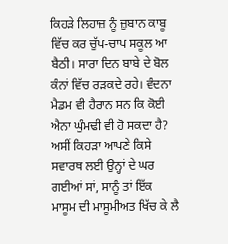ਕਿਹੜੇ ਲਿਹਾਜ਼ ਨੂੰ ਜ਼ੁਬਾਨ ਕਾਬੂ ਵਿੱਚ ਕਰ ਚੁੱਪ-ਚਾਪ ਸਕੂਲ ਆ ਬੈਠੀ। ਸਾਰਾ ਦਿਨ ਬਾਬੇ ਦੇ ਬੋਲ ਕੰਨਾਂ ਵਿੱਚ ਰੜਕਦੇ ਰਹੇ। ਵੰਦਨਾ ਮੈਡਮ ਵੀ ਹੈਰਾਨ ਸਨ ਕਿ ਕੋਈ ਐਨਾ ਘੁੰਮਢੀ ਵੀ ਹੋ ਸਕਦਾ ਹੈ? ਅਸੀਂ ਕਿਹੜਾ ਆਪਣੇ ਕਿਸੇ ਸਵਾਰਥ ਲਈ ਉਨ੍ਹਾਂ ਦੇ ਘਰ ਗਈਆਂ ਸਾਂ, ਸਾਨੂੰ ਤਾਂ ਇੱਕ ਮਾਸੂਮ ਦੀ ਮਾਸੂਮੀਅਤ ਖਿੱਚ ਕੇ ਲੈ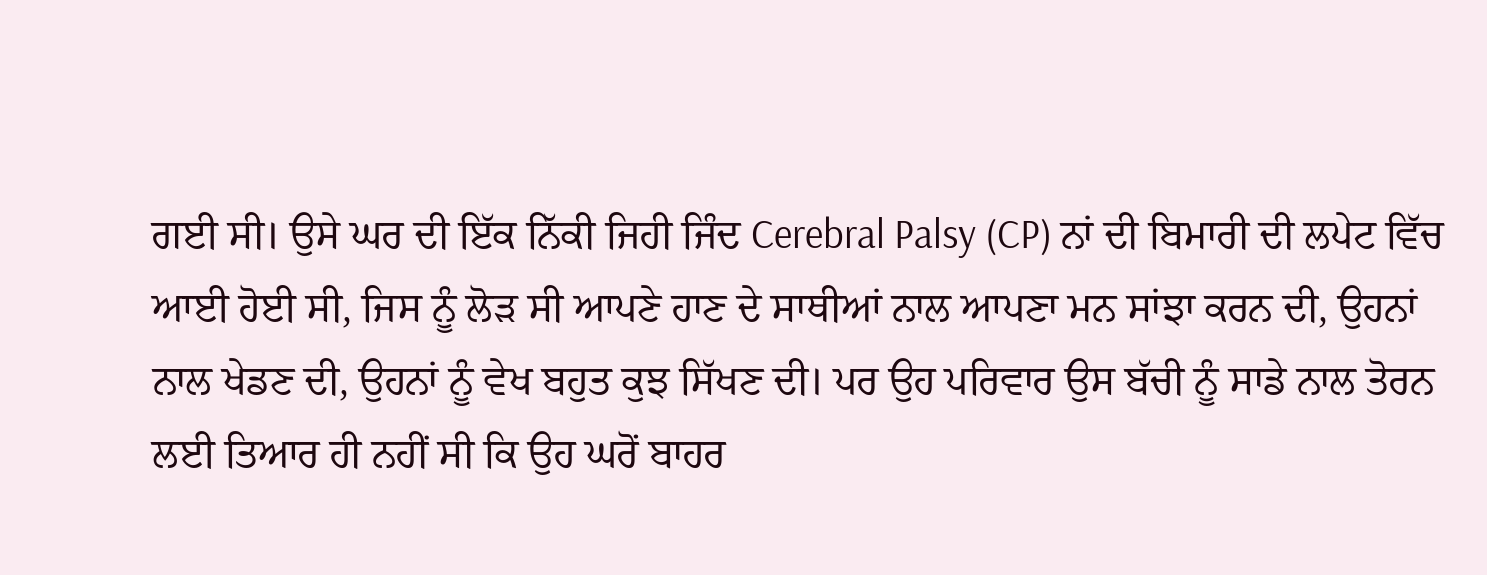ਗਈ ਸੀ। ਉਸੇ ਘਰ ਦੀ ਇੱਕ ਨਿੱਕੀ ਜਿਹੀ ਜਿੰਦ Cerebral Palsy (CP) ਨਾਂ ਦੀ ਬਿਮਾਰੀ ਦੀ ਲਪੇਟ ਵਿੱਚ ਆਈ ਹੋਈ ਸੀ, ਜਿਸ ਨੂੰ ਲੋੜ ਸੀ ਆਪਣੇ ਹਾਣ ਦੇ ਸਾਥੀਆਂ ਨਾਲ ਆਪਣਾ ਮਨ ਸਾਂਝਾ ਕਰਨ ਦੀ, ਉਹਨਾਂ ਨਾਲ ਖੇਡਣ ਦੀ, ਉਹਨਾਂ ਨੂੰ ਵੇਖ ਬਹੁਤ ਕੁਝ ਸਿੱਖਣ ਦੀ। ਪਰ ਉਹ ਪਰਿਵਾਰ ਉਸ ਬੱਚੀ ਨੂੰ ਸਾਡੇ ਨਾਲ ਤੋਰਨ ਲਈ ਤਿਆਰ ਹੀ ਨਹੀਂ ਸੀ ਕਿ ਉਹ ਘਰੋਂ ਬਾਹਰ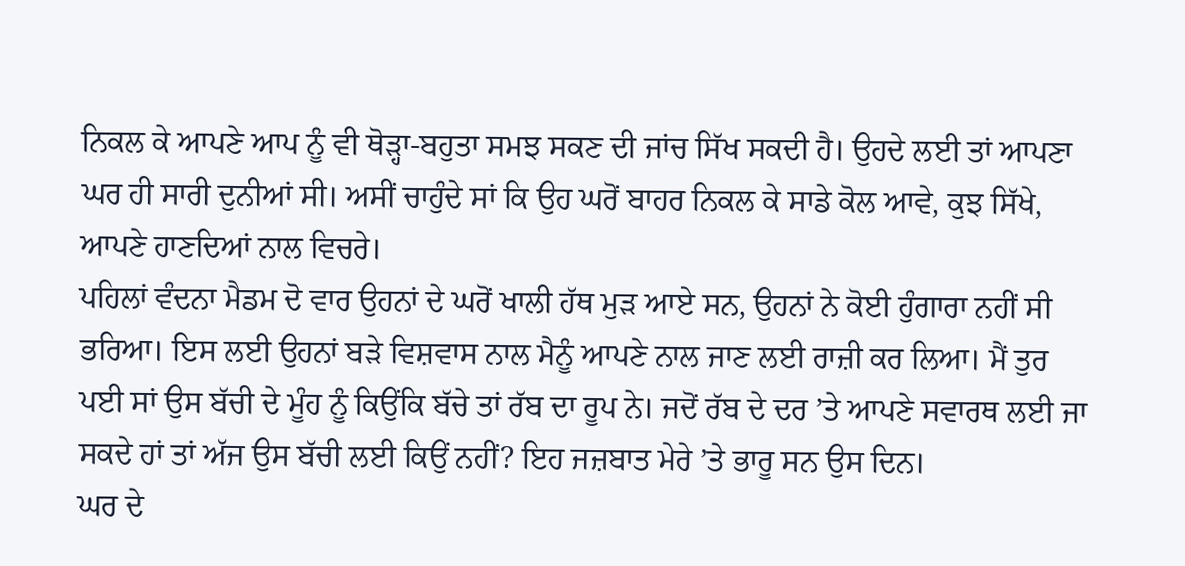ਨਿਕਲ ਕੇ ਆਪਣੇ ਆਪ ਨੂੰ ਵੀ ਥੋੜ੍ਹਾ-ਬਹੁਤਾ ਸਮਝ ਸਕਣ ਦੀ ਜਾਂਚ ਸਿੱਖ ਸਕਦੀ ਹੈ। ਉਹਦੇ ਲਈ ਤਾਂ ਆਪਣਾ ਘਰ ਹੀ ਸਾਰੀ ਦੁਨੀਆਂ ਸੀ। ਅਸੀਂ ਚਾਹੁੰਦੇ ਸਾਂ ਕਿ ਉਹ ਘਰੋਂ ਬਾਹਰ ਨਿਕਲ ਕੇ ਸਾਡੇ ਕੋਲ ਆਵੇ, ਕੁਝ ਸਿੱਖੇ, ਆਪਣੇ ਹਾਣਦਿਆਂ ਨਾਲ ਵਿਚਰੇ।
ਪਹਿਲਾਂ ਵੰਦਨਾ ਮੈਡਮ ਦੋ ਵਾਰ ਉਹਨਾਂ ਦੇ ਘਰੋਂ ਖਾਲੀ ਹੱਥ ਮੁੜ ਆਏ ਸਨ, ਉਹਨਾਂ ਨੇ ਕੋਈ ਹੁੰਗਾਰਾ ਨਹੀਂ ਸੀ ਭਰਿਆ। ਇਸ ਲਈ ਉਹਨਾਂ ਬੜੇ ਵਿਸ਼ਵਾਸ ਨਾਲ ਮੈਨੂੰ ਆਪਣੇ ਨਾਲ ਜਾਣ ਲਈ ਰਾਜ਼ੀ ਕਰ ਲਿਆ। ਮੈਂ ਤੁਰ ਪਈ ਸਾਂ ਉਸ ਬੱਚੀ ਦੇ ਮੂੰਹ ਨੂੰ ਕਿਉਂਕਿ ਬੱਚੇ ਤਾਂ ਰੱਬ ਦਾ ਰੂਪ ਨੇ। ਜਦੋਂ ਰੱਬ ਦੇ ਦਰ ’ਤੇ ਆਪਣੇ ਸਵਾਰਥ ਲਈ ਜਾ ਸਕਦੇ ਹਾਂ ਤਾਂ ਅੱਜ ਉਸ ਬੱਚੀ ਲਈ ਕਿਉਂ ਨਹੀਂ? ਇਹ ਜਜ਼ਬਾਤ ਮੇਰੇ ’ਤੇ ਭਾਰੂ ਸਨ ਉਸ ਦਿਨ।
ਘਰ ਦੇ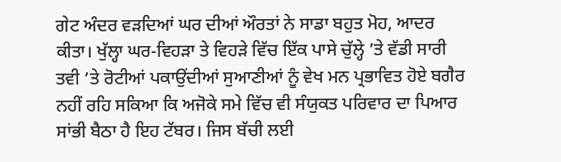ਗੇਟ ਅੰਦਰ ਵੜਦਿਆਂ ਘਰ ਦੀਆਂ ਔਰਤਾਂ ਨੇ ਸਾਡਾ ਬਹੁਤ ਮੋਹ, ਆਦਰ ਕੀਤਾ। ਖੁੱਲ੍ਹਾ ਘਰ-ਵਿਹੜਾ ਤੇ ਵਿਹੜੇ ਵਿੱਚ ਇੱਕ ਪਾਸੇ ਚੁੱਲ੍ਹੇ ’ਤੇ ਵੱਡੀ ਸਾਰੀ ਤਵੀ ’ਤੇ ਰੋਟੀਆਂ ਪਕਾਉਂਦੀਆਂ ਸੁਆਣੀਆਂ ਨੂੰ ਵੇਖ ਮਨ ਪ੍ਰਭਾਵਿਤ ਹੋਏ ਬਗੈਰ ਨਹੀਂ ਰਹਿ ਸਕਿਆ ਕਿ ਅਜੋਕੇ ਸਮੇ ਵਿੱਚ ਵੀ ਸੰਯੁਕਤ ਪਰਿਵਾਰ ਦਾ ਪਿਆਰ ਸਾਂਭੀ ਬੈਠਾ ਹੈ ਇਹ ਟੱਬਰ। ਜਿਸ ਬੱਚੀ ਲਈ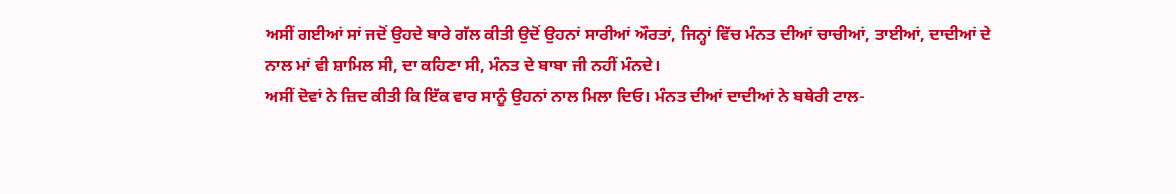ਅਸੀਂ ਗਈਆਂ ਸਾਂ ਜਦੋਂ ਉਹਦੇ ਬਾਰੇ ਗੱਲ ਕੀਤੀ ਉਦੋਂ ਉਹਨਾਂ ਸਾਰੀਆਂ ਔਰਤਾਂ, ਜਿਨ੍ਹਾਂ ਵਿੱਚ ਮੰਨਤ ਦੀਆਂ ਚਾਚੀਆਂ, ਤਾਈਆਂ, ਦਾਦੀਆਂ ਦੇ ਨਾਲ ਮਾਂ ਵੀ ਸ਼ਾਮਿਲ ਸੀ, ਦਾ ਕਹਿਣਾ ਸੀ, ਮੰਨਤ ਦੇ ਬਾਬਾ ਜੀ ਨਹੀਂ ਮੰਨਦੇ।
ਅਸੀਂ ਦੋਵਾਂ ਨੇ ਜ਼ਿਦ ਕੀਤੀ ਕਿ ਇੱਕ ਵਾਰ ਸਾਨੂੰ ਉਹਨਾਂ ਨਾਲ ਮਿਲਾ ਦਿਓ। ਮੰਨਤ ਦੀਆਂ ਦਾਦੀਆਂ ਨੇ ਬਥੇਰੀ ਟਾਲ-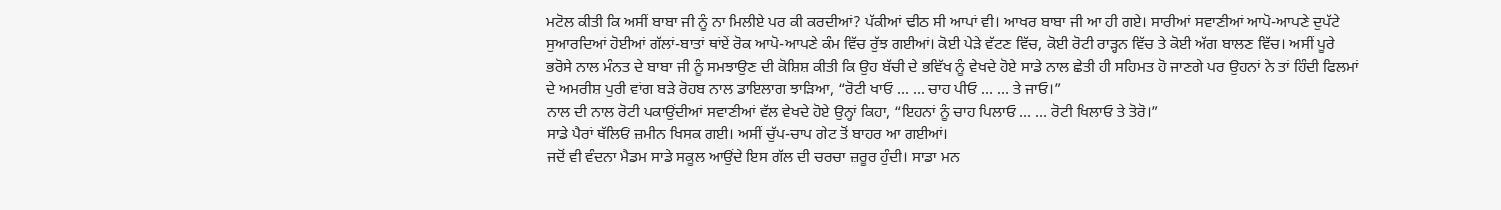ਮਟੋਲ ਕੀਤੀ ਕਿ ਅਸੀਂ ਬਾਬਾ ਜੀ ਨੂੰ ਨਾ ਮਿਲੀਏ ਪਰ ਕੀ ਕਰਦੀਆਂ? ਪੱਕੀਆਂ ਢੀਠ ਸੀ ਆਪਾਂ ਵੀ। ਆਖਰ ਬਾਬਾ ਜੀ ਆ ਹੀ ਗਏ। ਸਾਰੀਆਂ ਸਵਾਣੀਆਂ ਆਪੋ-ਆਪਣੇ ਦੁਪੱਟੇ ਸੁਆਰਦਿਆਂ ਹੋਈਆਂ ਗੱਲਾਂ-ਬਾਤਾਂ ਥਾਂਏਂ ਰੋਕ ਆਪੋ-ਆਪਣੇ ਕੰਮ ਵਿੱਚ ਰੁੱਝ ਗਈਆਂ। ਕੋਈ ਪੇੜੇ ਵੱਟਣ ਵਿੱਚ, ਕੋਈ ਰੋਟੀ ਰਾੜ੍ਹਨ ਵਿੱਚ ਤੇ ਕੋਈ ਅੱਗ ਬਾਲਣ ਵਿੱਚ। ਅਸੀਂ ਪੂਰੇ ਭਰੋਸੇ ਨਾਲ ਮੰਨਤ ਦੇ ਬਾਬਾ ਜੀ ਨੂੰ ਸਮਝਾਉਣ ਦੀ ਕੋਸ਼ਿਸ਼ ਕੀਤੀ ਕਿ ਉਹ ਬੱਚੀ ਦੇ ਭਵਿੱਖ ਨੂੰ ਵੇਖਦੇ ਹੋਏ ਸਾਡੇ ਨਾਲ ਛੇਤੀ ਹੀ ਸਹਿਮਤ ਹੋ ਜਾਣਗੇ ਪਰ ਉਹਨਾਂ ਨੇ ਤਾਂ ਹਿੰਦੀ ਫਿਲਮਾਂ ਦੇ ਅਮਰੀਸ਼ ਪੁਰੀ ਵਾਂਗ ਬੜੇ ਰੋਹਬ ਨਾਲ ਡਾਇਲਾਗ ਝਾੜਿਆ, “ਰੋਟੀ ਖਾਓ … … ਚਾਹ ਪੀਓ … … ਤੇ ਜਾਓ।”
ਨਾਲ ਦੀ ਨਾਲ ਰੋਟੀ ਪਕਾਉਂਦੀਆਂ ਸਵਾਣੀਆਂ ਵੱਲ ਵੇਖਦੇ ਹੋਏ ਉਨ੍ਹਾਂ ਕਿਹਾ, “ਇਹਨਾਂ ਨੂੰ ਚਾਹ ਪਿਲਾਓ … … ਰੋਟੀ ਖਿਲਾਓ ਤੇ ਤੋਰੋ।”
ਸਾਡੇ ਪੈਰਾਂ ਥੱਲਿਓਂ ਜ਼ਮੀਨ ਖਿਸਕ ਗਈ। ਅਸੀਂ ਚੁੱਪ-ਚਾਪ ਗੇਟ ਤੋਂ ਬਾਹਰ ਆ ਗਈਆਂ।
ਜਦੋਂ ਵੀ ਵੰਦਨਾ ਮੈਡਮ ਸਾਡੇ ਸਕੂਲ ਆਉਂਦੇ ਇਸ ਗੱਲ ਦੀ ਚਰਚਾ ਜ਼ਰੂਰ ਹੁੰਦੀ। ਸਾਡਾ ਮਨ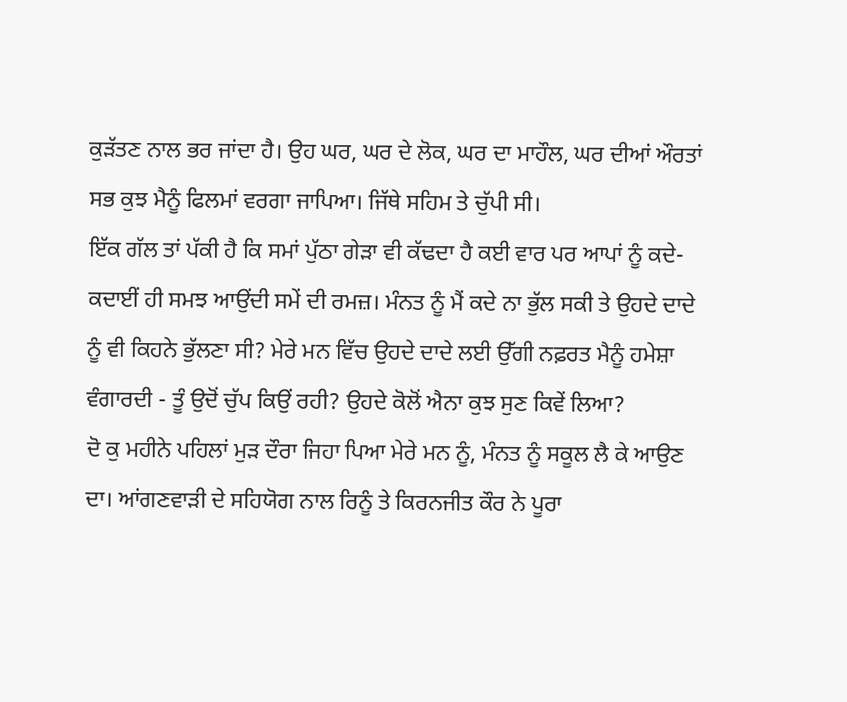ਕੁੜੱਤਣ ਨਾਲ ਭਰ ਜਾਂਦਾ ਹੈ। ਉਹ ਘਰ, ਘਰ ਦੇ ਲੋਕ, ਘਰ ਦਾ ਮਾਹੌਲ, ਘਰ ਦੀਆਂ ਔਰਤਾਂ ਸਭ ਕੁਝ ਮੈਨੂੰ ਫਿਲਮਾਂ ਵਰਗਾ ਜਾਪਿਆ। ਜਿੱਥੇ ਸਹਿਮ ਤੇ ਚੁੱਪੀ ਸੀ।
ਇੱਕ ਗੱਲ ਤਾਂ ਪੱਕੀ ਹੈ ਕਿ ਸਮਾਂ ਪੁੱਠਾ ਗੇੜਾ ਵੀ ਕੱਢਦਾ ਹੈ ਕਈ ਵਾਰ ਪਰ ਆਪਾਂ ਨੂੰ ਕਦੇ-ਕਦਾਈਂ ਹੀ ਸਮਝ ਆਉਂਦੀ ਸਮੇਂ ਦੀ ਰਮਜ਼। ਮੰਨਤ ਨੂੰ ਮੈਂ ਕਦੇ ਨਾ ਭੁੱਲ ਸਕੀ ਤੇ ਉਹਦੇ ਦਾਦੇ ਨੂੰ ਵੀ ਕਿਹਨੇ ਭੁੱਲਣਾ ਸੀ? ਮੇਰੇ ਮਨ ਵਿੱਚ ਉਹਦੇ ਦਾਦੇ ਲਈ ਉੱਗੀ ਨਫ਼ਰਤ ਮੈਨੂੰ ਹਮੇਸ਼ਾ ਵੰਗਾਰਦੀ - ਤੂੰ ਉਦੋਂ ਚੁੱਪ ਕਿਉਂ ਰਹੀ? ਉਹਦੇ ਕੋਲੋਂ ਐਨਾ ਕੁਝ ਸੁਣ ਕਿਵੇਂ ਲਿਆ?
ਦੋ ਕੁ ਮਹੀਨੇ ਪਹਿਲਾਂ ਮੁੜ ਦੌਰਾ ਜਿਹਾ ਪਿਆ ਮੇਰੇ ਮਨ ਨੂੰ, ਮੰਨਤ ਨੂੰ ਸਕੂਲ ਲੈ ਕੇ ਆਉਣ ਦਾ। ਆਂਗਣਵਾੜੀ ਦੇ ਸਹਿਯੋਗ ਨਾਲ ਰਿਨੂੰ ਤੇ ਕਿਰਨਜੀਤ ਕੌਰ ਨੇ ਪੂਰਾ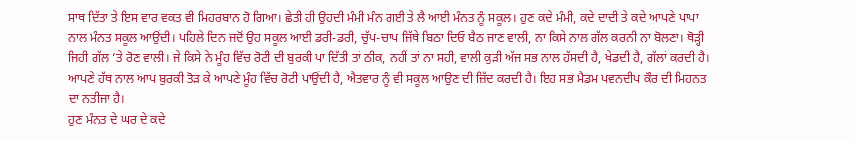ਸਾਥ ਦਿੱਤਾ ਤੇ ਇਸ ਵਾਰ ਵਕਤ ਵੀ ਮਿਹਰਬਾਨ ਹੋ ਗਿਆ। ਛੇਤੀ ਹੀ ਉਹਦੀ ਮੰਮੀ ਮੰਨ ਗਈ ਤੇ ਲੈ ਆਈ ਮੰਨਤ ਨੂੰ ਸਕੂਲ। ਹੁਣ ਕਦੇ ਮੰਮੀ, ਕਦੇ ਦਾਦੀ ਤੇ ਕਦੇ ਆਪਣੇ ਪਾਪਾ ਨਾਲ ਮੰਨਤ ਸਕੂਲ ਆਉਂਦੀ। ਪਹਿਲੇ ਦਿਨ ਜਦੋਂ ਉਹ ਸਕੂਲ ਆਈ ਡਰੀ-ਡਰੀ, ਚੁੱਪ-ਚਾਪ ਜਿੱਥੇ ਬਿਠਾ ਦਿਓ ਬੈਠ ਜਾਣ ਵਾਲੀ, ਨਾ ਕਿਸੇ ਨਾਲ ਗੱਲ ਕਰਨੀ ਨਾ ਬੋਲਣਾ। ਥੋੜ੍ਹੀ ਜਿਹੀ ਗੱਲ ’ਤੇ ਰੋਣ ਵਾਲੀ। ਜੇ ਕਿਸੇ ਨੇ ਮੂੰਹ ਵਿੱਚ ਰੋਟੀ ਦੀ ਬੁਰਕੀ ਪਾ ਦਿੱਤੀ ਤਾਂ ਠੀਕ, ਨਹੀਂ ਤਾਂ ਨਾ ਸਹੀ, ਵਾਲੀ ਕੁੜੀ ਅੱਜ ਸਭ ਨਾਲ ਹੱਸਦੀ ਹੈ, ਖੇਡਦੀ ਹੈ, ਗੱਲਾਂ ਕਰਦੀ ਹੈ। ਆਪਣੇ ਹੱਥ ਨਾਲ ਆਪ ਬੁਰਕੀ ਤੋੜ ਕੇ ਆਪਣੇ ਮੂੰਹ ਵਿੱਚ ਰੋਟੀ ਪਾਉਂਦੀ ਹੈ, ਐਤਵਾਰ ਨੂੰ ਵੀ ਸਕੂਲ ਆਉਣ ਦੀ ਜ਼ਿੱਦ ਕਰਦੀ ਹੈ। ਇਹ ਸਭ ਮੈਡਮ ਪਵਨਦੀਪ ਕੌਰ ਦੀ ਮਿਹਨਤ ਦਾ ਨਤੀਜਾ ਹੈ।
ਹੁਣ ਮੰਨਤ ਦੇ ਘਰ ਦੇ ਕਦੇ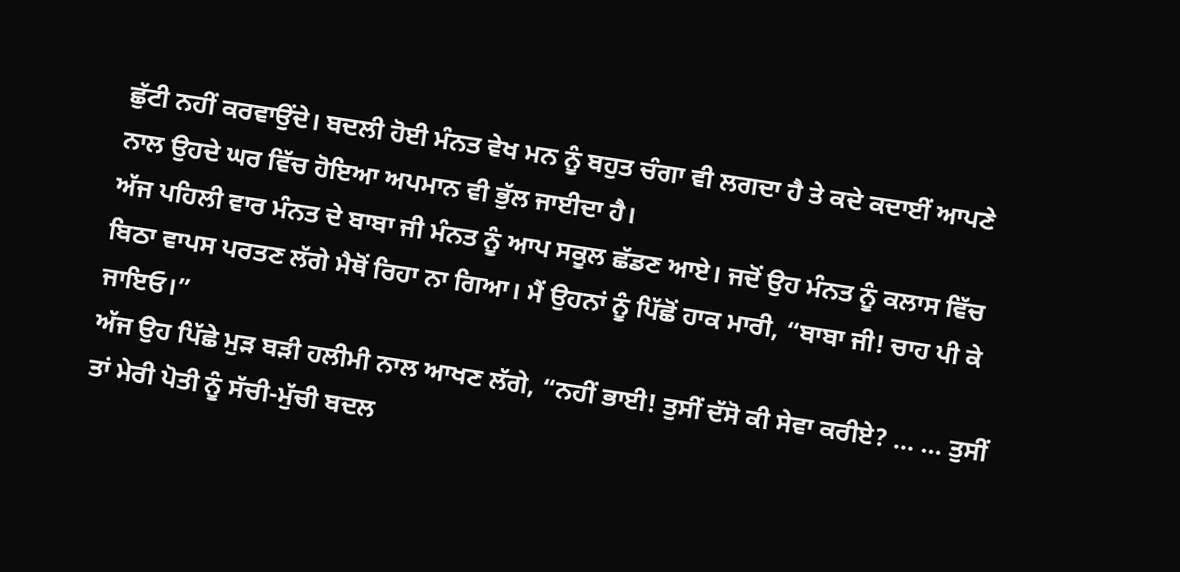ਛੁੱਟੀ ਨਹੀਂ ਕਰਵਾਉਂਦੇ। ਬਦਲੀ ਹੋਈ ਮੰਨਤ ਵੇਖ ਮਨ ਨੂੰ ਬਹੁਤ ਚੰਗਾ ਵੀ ਲਗਦਾ ਹੈ ਤੇ ਕਦੇ ਕਦਾਈਂ ਆਪਣੇ ਨਾਲ ਉਹਦੇ ਘਰ ਵਿੱਚ ਹੋਇਆ ਅਪਮਾਨ ਵੀ ਭੁੱਲ ਜਾਈਦਾ ਹੈ।
ਅੱਜ ਪਹਿਲੀ ਵਾਰ ਮੰਨਤ ਦੇ ਬਾਬਾ ਜੀ ਮੰਨਤ ਨੂੰ ਆਪ ਸਕੂਲ ਛੱਡਣ ਆਏ। ਜਦੋਂ ਉਹ ਮੰਨਤ ਨੂੰ ਕਲਾਸ ਵਿੱਚ ਬਿਠਾ ਵਾਪਸ ਪਰਤਣ ਲੱਗੇ ਮੈਥੋਂ ਰਿਹਾ ਨਾ ਗਿਆ। ਮੈਂ ਉਹਨਾਂ ਨੂੰ ਪਿੱਛੋਂ ਹਾਕ ਮਾਰੀ, “ਬਾਬਾ ਜੀ! ਚਾਹ ਪੀ ਕੇ ਜਾਇਓ।”
ਅੱਜ ਉਹ ਪਿੱਛੇ ਮੁੜ ਬੜੀ ਹਲੀਮੀ ਨਾਲ ਆਖਣ ਲੱਗੇ, “ਨਹੀਂ ਭਾਈ! ਤੁਸੀਂ ਦੱਸੋ ਕੀ ਸੇਵਾ ਕਰੀਏ? … … ਤੁਸੀਂ ਤਾਂ ਮੇਰੀ ਪੋਤੀ ਨੂੰ ਸੱਚੀ-ਮੁੱਚੀ ਬਦਲ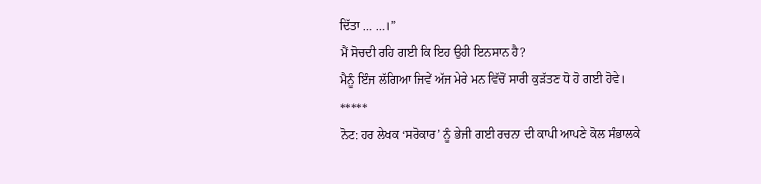ਦਿੱਤਾ … …।”
ਮੈਂ ਸੋਚਦੀ ਰਹਿ ਗਈ ਕਿ ਇਹ ਉਹੀ ਇਨਸਾਨ ਹੈ?
ਮੈਨੂੰ ਇੰਜ ਲੱਗਿਆ ਜਿਵੇਂ ਅੱਜ ਮੇਰੇ ਮਨ ਵਿੱਚੋਂ ਸਾਰੀ ਕੁੜੱਤਣ ਧੋ ਹੋ ਗਈ ਹੋਵੇ।
*****
ਨੋਟ: ਹਰ ਲੇਖਕ ‘ਸਰੋਕਾਰ’ ਨੂੰ ਭੇਜੀ ਗਈ ਰਚਨਾ ਦੀ ਕਾਪੀ ਆਪਣੇ ਕੋਲ ਸੰਭਾਲਕੇ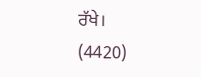ਰੱਖੇ।
(4420)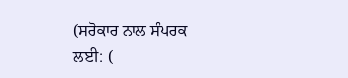(ਸਰੋਕਾਰ ਨਾਲ ਸੰਪਰਕ ਲਈ: (